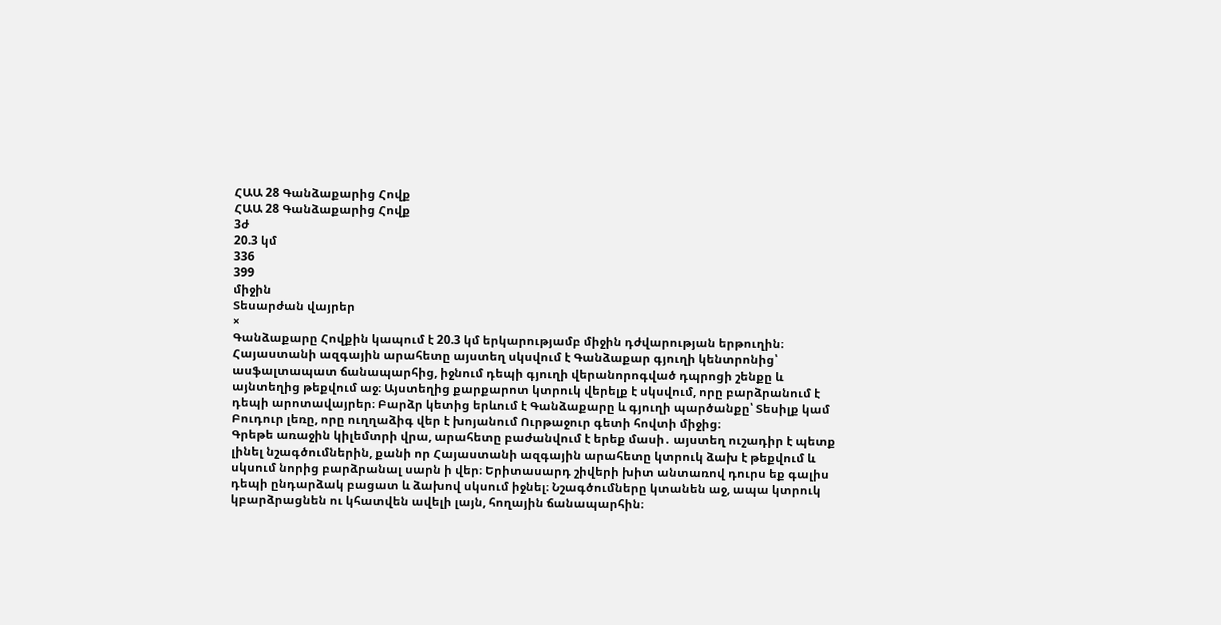ՀԱԱ 28 Գանձաքարից Հովք
ՀԱԱ 28 Գանձաքարից Հովք
3ժ
20.3 կմ
336
399
միջին
Տեսարժան վայրեր
×
Գանձաքարը Հովքին կապում է 20.3 կմ երկարությամբ միջին դժվարության երթուղին։ Հայաստանի ազգային արահետը այստեղ սկսվում է Գանձաքար գյուղի կենտրոնից՝ ասֆալտապատ ճանապարհից, իջնում դեպի գյուղի վերանորոգված դպրոցի շենքը և այնտեղից թեքվում աջ։ Այստեղից քարքարոտ կտրուկ վերելք է սկսվում, որը բարձրանում է դեպի արոտավայրեր։ Բարձր կետից երևում է Գանձաքարը և գյուղի պարծանքը՝ Տեսիլք կամ Բուդուր լեռը, որը ուղղաձիգ վեր է խոյանում Ուրթաջուր գետի հովտի միջից։
Գրեթե առաջին կիլեմտրի վրա, արահետը բաժանվում է երեք մասի․ այստեղ ուշադիր է պետք լինել նշագծումներին, քանի որ Հայաստանի ազգային արահետը կտրուկ ձախ է թեքվում և սկսում նորից բարձրանալ սարն ի վեր։ Երիտասարդ շիվերի խիտ անտառով դուրս եք գալիս դեպի ընդարձակ բացատ և ձախով սկսում իջնել։ Նշագծումները կտանեն աջ, ապա կտրուկ կբարձրացնեն ու կհատվեն ավելի լայն, հողային ճանապարհին։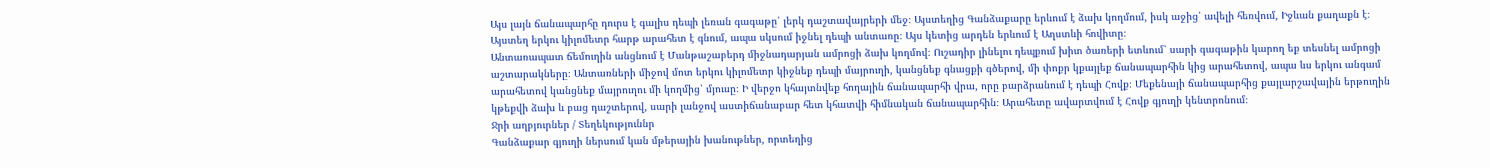Այս լայն ճանապարհը դուրս է գալիս դեպի լեռան գագաթը՝ լերկ դաշտավայրերի մեջ։ Այստեղից Գանձաքարը երևում է ձախ կողմում, իսկ աջից՝ ավելի հեռվում, Իջևան քաղաքն է։ Այստեղ երկու կիլոմետր հարթ արահետ է գնում, ապա սկսում իջնել դեպի անտառը։ Այս կետից արդեն երևում է Աղստևի հովիտը։
Անտառապատ ճեմուղին անցնում է Մանթաշաբերդ միջնադարյան ամրոցի ձախ կողմով։ Ուշադիր լինելու դեպքում խիտ ծառերի ետևում՝ սարի գագաթին կարող եք տեսնել ամրոցի աշտարակները։ Անտառների միջով մոտ երկու կիլոմետր կիջնեք դեպի մայրուղի, կանցնեք գնացքի գծերով, մի փոքր կքայլեք ճանապարհին կից արահետով, ապա ևս երկու անգամ արահետով կանցնեք մայրուղու մի կողմից՝ մյուսը։ Ի վերջո կհայտնվեք հողային ճանապարհի վրա, որը բարձրանում է դեպի Հովք։ Մեքենայի ճանապարհից քայլարշավային երթուղին կթեքվի ձախ և բաց դաշտերով, սարի լանջով աստիճանաբար հետ կհատվի հիմնական ճանապարհին։ Արահետը ավարտվում է Հովք գյուղի կենտրոնում։
Ջրի աղբյուրներ / Տեղեկություննր
Գանձաքար գյուղի ներսում կան մթերային խանութներ, որտեղից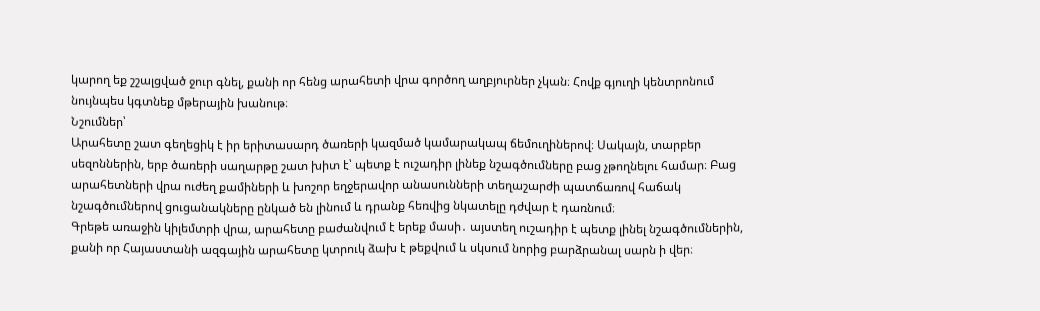կարող եք շշալցված ջուր գնել, քանի որ հենց արահետի վրա գործող աղբյուրներ չկան։ Հովք գյուղի կենտրոնում նույնպես կգտնեք մթերային խանութ։
Նշումներ՝
Արահետը շատ գեղեցիկ է իր երիտասարդ ծառերի կազմած կամարակապ ճեմուղիներով։ Սակայն, տարբեր սեզոններին, երբ ծառերի սաղարթը շատ խիտ է՝ պետք է ուշադիր լինեք նշագծումները բաց չթողնելու համար։ Բաց արահետների վրա ուժեղ քամիների և խոշոր եղջերավոր անասունների տեղաշարժի պատճառով հաճակ նշագծումներով ցուցանակները ընկած են լինում և դրանք հեռվից նկատելը դժվար է դառնում։
Գրեթե առաջին կիլեմտրի վրա, արահետը բաժանվում է երեք մասի․ այստեղ ուշադիր է պետք լինել նշագծումներին, քանի որ Հայաստանի ազգային արահետը կտրուկ ձախ է թեքվում և սկսում նորից բարձրանալ սարն ի վեր։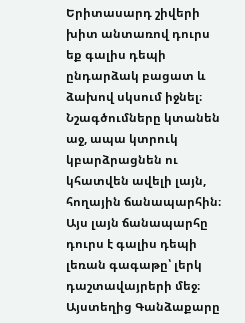Երիտասարդ շիվերի խիտ անտառով դուրս եք գալիս դեպի ընդարձակ բացատ և ձախով սկսում իջնել։ Նշագծումները կտանեն աջ, ապա կտրուկ կբարձրացնեն ու կհատվեն ավելի լայն, հողային ճանապարհին։ Այս լայն ճանապարհը դուրս է գալիս դեպի լեռան գագաթը՝ լերկ դաշտավայրերի մեջ։ Այստեղից Գանձաքարը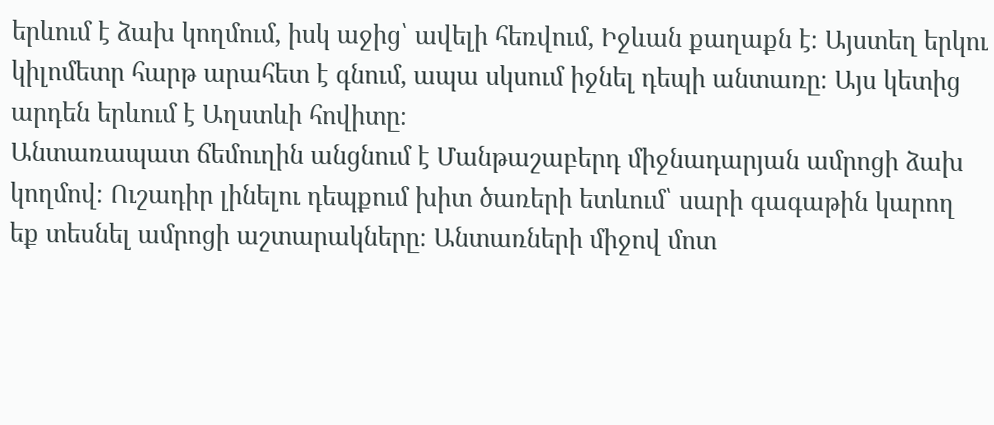երևում է ձախ կողմում, իսկ աջից՝ ավելի հեռվում, Իջևան քաղաքն է։ Այստեղ երկու կիլոմետր հարթ արահետ է գնում, ապա սկսում իջնել դեպի անտառը։ Այս կետից արդեն երևում է Աղստևի հովիտը։
Անտառապատ ճեմուղին անցնում է Մանթաշաբերդ միջնադարյան ամրոցի ձախ կողմով։ Ուշադիր լինելու դեպքում խիտ ծառերի ետևում՝ սարի գագաթին կարող եք տեսնել ամրոցի աշտարակները։ Անտառների միջով մոտ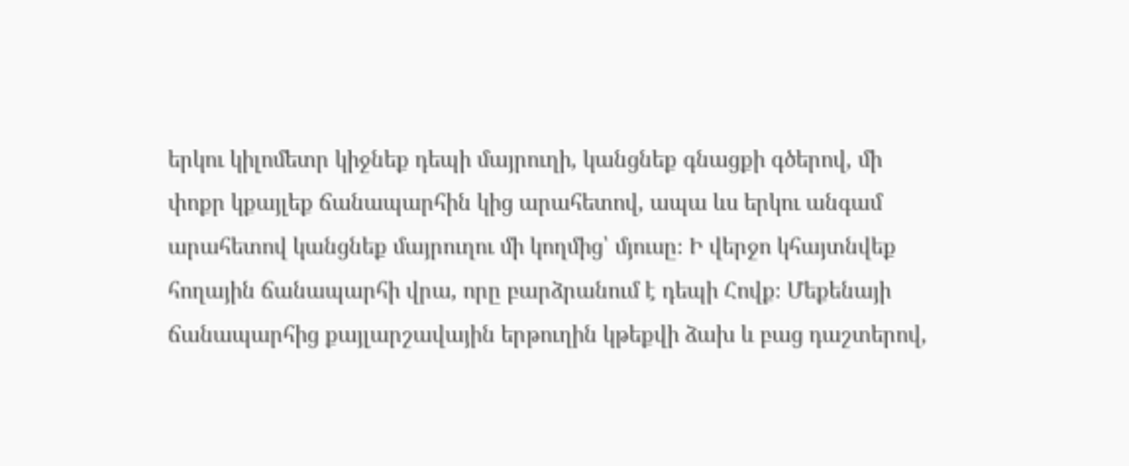երկու կիլոմետր կիջնեք դեպի մայրուղի, կանցնեք գնացքի գծերով, մի փոքր կքայլեք ճանապարհին կից արահետով, ապա ևս երկու անգամ արահետով կանցնեք մայրուղու մի կողմից՝ մյուսը։ Ի վերջո կհայտնվեք հողային ճանապարհի վրա, որը բարձրանում է դեպի Հովք։ Մեքենայի ճանապարհից քայլարշավային երթուղին կթեքվի ձախ և բաց դաշտերով,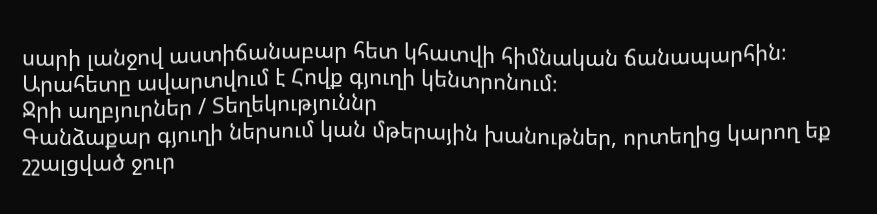սարի լանջով աստիճանաբար հետ կհատվի հիմնական ճանապարհին։ Արահետը ավարտվում է Հովք գյուղի կենտրոնում։
Ջրի աղբյուրներ / Տեղեկություննր
Գանձաքար գյուղի ներսում կան մթերային խանութներ, որտեղից կարող եք շշալցված ջուր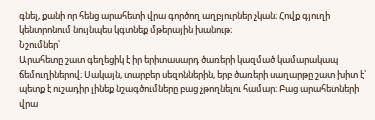գնել, քանի որ հենց արահետի վրա գործող աղբյուրներ չկան։ Հովք գյուղի կենտրոնում նույնպես կգտնեք մթերային խանութ։
Նշումներ՝
Արահետը շատ գեղեցիկ է իր երիտասարդ ծառերի կազմած կամարակապ ճեմուղիներով։ Սակայն, տարբեր սեզոններին, երբ ծառերի սաղարթը շատ խիտ է՝ պետք է ուշադիր լինեք նշագծումները բաց չթողնելու համար։ Բաց արահետների վրա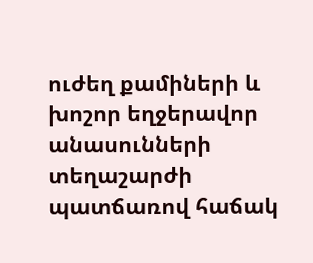ուժեղ քամիների և խոշոր եղջերավոր անասունների տեղաշարժի պատճառով հաճակ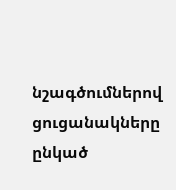նշագծումներով ցուցանակները ընկած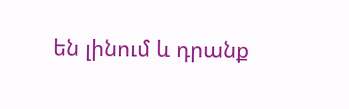են լինում և դրանք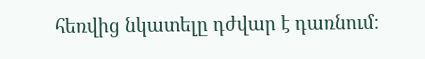հեռվից նկատելը դժվար է դառնում։